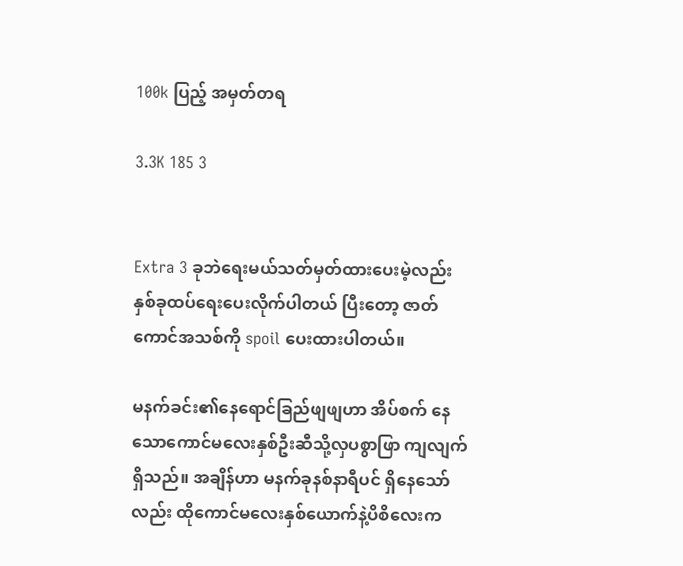100k ပြည့် အမှတ်တရ

3.3K 185 3


Extra 3 ခုဘဲရေးမယ်သတ်မှတ်ထားပေးမဲ့လည်း နှစ်ခုထပ်ရေးပေးလိုက်ပါတယ် ပြီးတော့ ဇာတ်ကောင်အသစ်ကို spoil ပေးထားပါတယ်။

မနက်ခင်း၏နေရောင်ခြည်ဖျဖျဟာ အိပ်စက် နေသောကောင်မလေးနှစ်ဦးဆီသို့လှပစွာဖြာ ကျလျက်ရှိသည်။ အချိန်ဟာ မနက်ခုနစ်နာရီပင် ရှိနေသော်လည်း ထိုကောင်မလေးနှစ်ယောက်နဲ့ပိစိ‌လေးက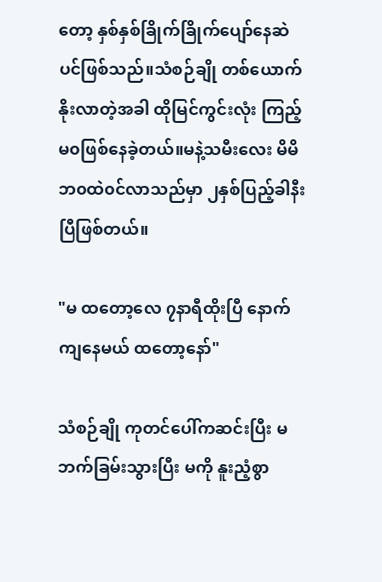တော့ နှစ်နှစ်ခြိုက်ခြိုက်ပျော်နေဆဲ ပင်ဖြစ်သည်။သံစဉ်ချို တစ်ယောက် နိုးလာတဲ့အခါ ထိုမြင်ကွင်းလုံး ကြည့်မ၀ဖြစ်နေခဲ့တယ်။မနဲ့သမီးလေး မိမိ ဘ၀ထဲ၀င်လာသည်မှာ ၂နှစ်ပြည့်ခါနီးပြီဖြစ်တယ်။

"မ ထတော့လေ ၇နာရီထိုးပြီ နောက်ကျနေမယ် ထတော့နော်"

သံစဉ်ချို ကုတင်ပေါ်ကဆင်းပြီး မဘက်ခြမ်းသွားပြီး မကို နူးညံ့စွာ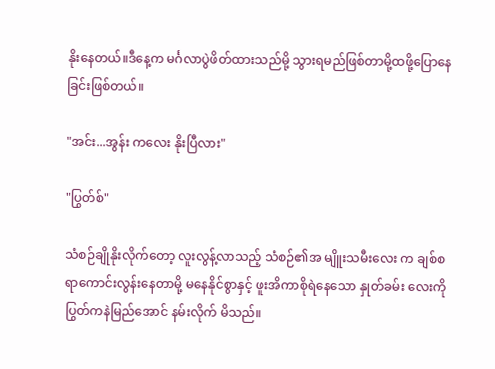နိုးနေတယ်။ဒီနေ့က မင်္ဂလာပွဲဖိတ်‌ထားသည်မို့ သွားရမည်ဖြစ်တာမို့ထဖို့ပြောနေခြင်းဖြစ်တယ်။

"အင်း...အွန်း ကလေး နိုးပြီလား"

"ပြွတ်စ်"

သံစဉ်ချိုနိုးလိုက်တော့ လူးလွန့်လာသည့် သံစဉ်၏အ မျိူးသမီးလေး က ချစ်စရာ‌ကောင်းလွန်းနေတာမို့ မနေနိုင်စွာနှင့် ဖူးအိကာစိုရဲနေသော နှုတ်ခမ်း လေးကိုပြွတ်ကနဲမြည်အောင် နမ်းလိုက် မိသည်။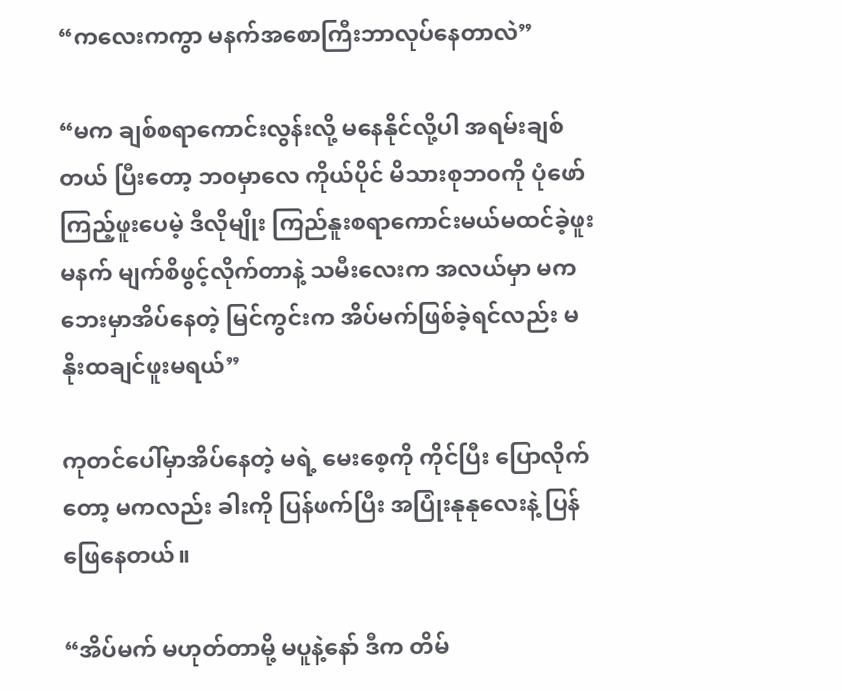“ကလေးကကွာ မနက်အစောကြီးဘာလုပ်နေတာလဲ”

“မက ချစ်စရာကောင်းလွန်းလို့ မနေနိုင်လို့ပါ အရမ်းချစ်တယ် ပြီးတော့ ဘ၀မှာလေ ကိုယ်ပိုင် မိသားစုဘ၀ကို ပုံဖော်ကြည့်ဖူးပေမဲ့ ဒီလိုမျိုး ကြည်နူးစရာကောင်းမယ်မထင်ခဲ့ဖူး မနက် မျက်စိဖွင့်လိုက်တာနဲ့ သမီးလေးက အလယ်မှာ မက ဘေးမှာအိပ်နေတဲ့ မြင်ကွင်းက အိပ်မက်ဖြစ်ခဲ့ရင်လည်း မနိုးထချင်ဖူးမရယ်”

ကုတင်ပေါ်မှာအိပ်နေတဲ့ မရဲ့ မေးစေ့ကို ကိုင်ပြီး ပြောလိုက်တော့ မကလည်း ခါးကို ပြန်ဖက်ပြီး အပြုံးနုနုလေးနဲ့ ပြန်ဖြေနေတယ်။

“အိပ်မက် မဟုတ်တာမို့ မပူနဲ့နော် ဒီက တိမ်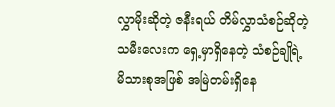လွှာမိုးဆိုတဲ့ ဇနီးရယ် တိမ်လွှာသံစဉ်ဆိုတဲ့ သမီးလေးက ရှေ့မှာရှိနေတဲ့ သံစဉ်ချိုရဲ့ မိသားစုအဖြစ် အမြဲတမ်းရှိ‌နေ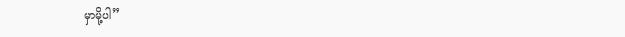မှာမို့ပါ”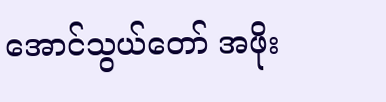အောင်သွယ်တော် အဖိုး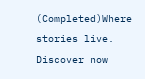(Completed)Where stories live. Discover now